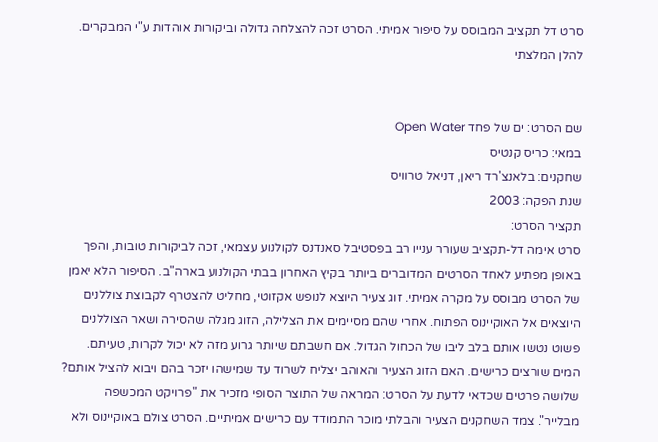סרט דל תקציב המבוסס על סיפור אמיתי. הסרט זכה להצלחה גדולה וביקורות אוהדות ע"י המבקרים.
להלן המלצתי


שם הסרט: ים של פחד Open Water
במאי: כריס קנטיס
שחקנים: בלאנצ'רד ריאן, דניאל טרוויס
שנת הפקה: 2003
תקציר הסרט:
סרט אימה דל-תקציב שעורר ענייו רב בפסטיבל סאנדנס לקולנוע עצמאי, זכה לביקורות טובות, והפך באופן מפתיע לאחד הסרטים המדוברים ביותר בקיץ האחרון בבתי הקולנוע בארה"ב. הסיפור הלא יאמן של הסרט מבוסס על מקרה אמיתי. זוג צעיר היוצא לנופש אקזוטי, מחליט להצטרף לקבוצת צוללנים היוצאים אל האוקיינוס הפתוח. אחרי שהם מסיימים את הצלילה, הזוג מגלה שהסירה ושאר הצוללנים פשוט נטשו אותם בלב ליבו של הכחול הגדול. אם חשבתם שיותר גרוע מזה לא יכול לקרות, טעיתם. המים שורצים כרישים. האם הזוג הצעיר והאוהב יצליח לשרוד עד שמישהו יזכר בהם ויבוא להציל אותם? שלושה פרטים שכדאי לדעת על הסרט: המראה של התוצר הסופי מזכיר את "פרויקט המכשפה מבלייר". צמד השחקנים הצעיר והבלתי מוכר התמודד עם כרישים אמיתיים. הסרט צולם באוקיינוס ולא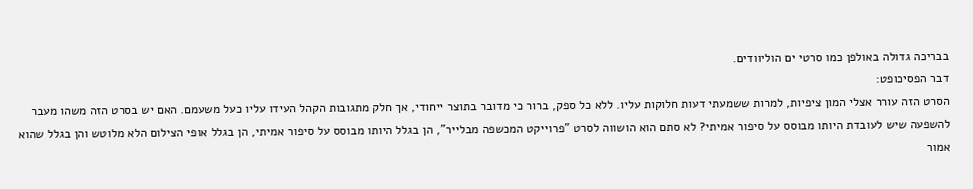בבריכה גדולה באולפן כמו סרטי ים הוליוודים.
דבר הפסיכופט:
הסרט הזה עורר אצלי המון ציפיות, למרות ששמעתי דעות חלוקות עליו. ללא כל ספק, ברור כי מדובר בתוצר ייחודי, אך חלק מתגובות הקהל העידו עליו כעל משעמם. האם יש בסרט הזה משהו מעבר להשפעה שיש לעובדת היותו מבוסס על סיפור אמיתי? לא סתם הוא הושווה לסרט "פרוייקט המכשפה מבלייר", הן בגלל היותו מבוסס על סיפור אמיתי, הן בגלל אופי הצילום הלא מלוטש והן בגלל שהוא אמור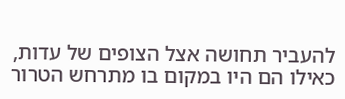להעביר תחושה אצל הצופים של עדות, כאילו הם היו במקום בו מתרחש הטרור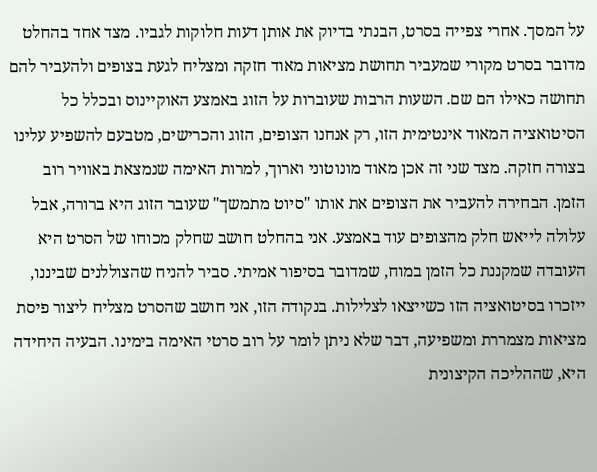על המסך. אחרי צפייה בסרט, הבנתי בדיוק את אותן דעות חלוקות לגביו. מצד אחד בהחלט מדובר בסרט מקורי שמעביר תחושת מציאות מאוד חזקה ומצליח לגעת בצופים ולהעביר להם תחושה כאילו הם שם. השעות הרבות שעוברות על הזוג באמצע האוקיינוס ובכלל כל הסיטואציה המאוד אינטימית הזו, רק אנחנו הצופים, הזוג והכרישים, מטבעם להשפיע עלינו בצורה חזקה. מצד שני זה אכן מאוד מונוטוני וארוך, למרות האימה שנמצאת באוויר רוב הזמן. הבחירה להעביר את הצופים את אותו "סיוט מתמשך" שעובר הזוג היא ברורה, אבל עלולה לייאש חלק מהצופים עוד באמצע. אני בהחלט חושב שחלק מכוחו של הסרט היא העובדה שמקננת כל הזמן במוח, שמדובר בסיפור אמיתי. סביר להניח שהצוללנים שביננו, ייזכרו בסיטואציה הזו כשייצאו לצלילות. בנקודה הזו, אני חושב שהסרט מצליח ליצור פיסת מציאות מצמררת ומשפיעה, דבר שלא ניתן לומר על רוב סרטי האימה בימינו. הבעיה היחידה היא, שההליכה הקיצונית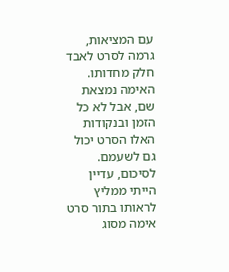עם המציאות, גרמה לסרט לאבד חלק מחדותו. האימה נמצאת שם, אבל לא כל הזמן ובנקודות האלו הסרט יכול גם לשעמם. לסיכום, עדיין הייתי ממליץ לראותו בתור סרט אימה מסוג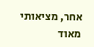אחר, מציאותי מאוד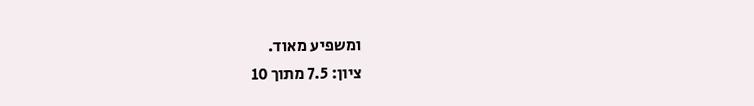ומשפיע מאוד.
ציון: 7.5 מתוך 10